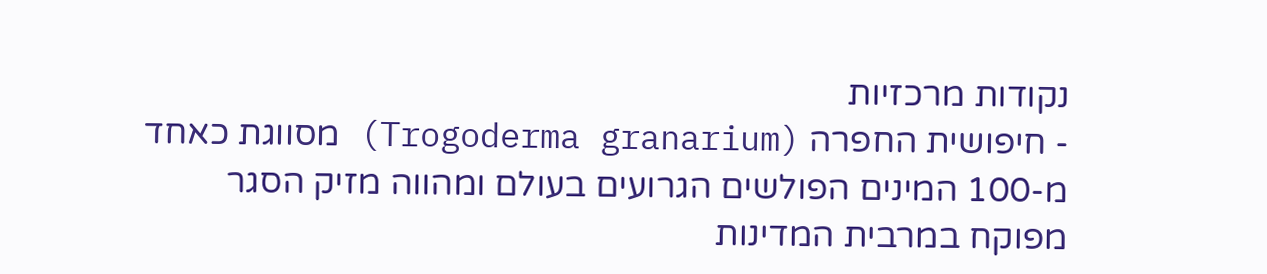נקודות מרכזיות
- חיפושית החפרה (Trogoderma granarium) מסווגת כאחד מ-100 המינים הפולשים הגרועים בעולם ומהווה מזיק הסגר מפוקח במרבית המדינות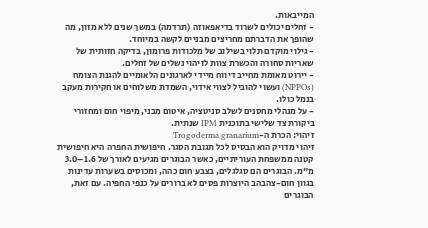המייבאות.
- זחלים יכולים לשרוד בדיאפאוזה (תרדמה) במשך שנים ללא מזון, מה שהופך את הדברתם מחריצים מבניים לקשה במיוחד.
- גילוי מוקדם תלוי בשילוב של מלכודות פרומון, בדיקה חזותית של שאריות סחורה והכשרת צוות לזיהוי נשלים של זחלים.
- יירוט מאומת מחייב דיווח מיידי לארגונים הלאומיים להגנת הצומח (NPPOs) ועשוי להוביל לצווי אידוי, השמדת משלוחים או חקירות מעקב בנמל כולו.
- על מנהלי מחסנים לשלב סניטציה, איטום מבני, מיפוי חום ומחזורי ביקורת צד שלישי בתוכנית IPM שנתית.
זיהוי: הכרת ה-Trogoderma granarium
זיהוי מדויק הוא הבסיס לכל תגובת הסגר. חיפושית החפרה היא חיפושית קטנה ממשפחת העוריתיים, כאשר הבוגרים מגיעים לאורך של 1.6–3.0 מ"מ. הבוגרים הם סגלגלים, בצבע חום כהה, ומכוסים בשערות עדינות בגוון חום-צהבהב היוצרות פסים לא ברורים על כנפי החפיה. עם זאת, הבוגרים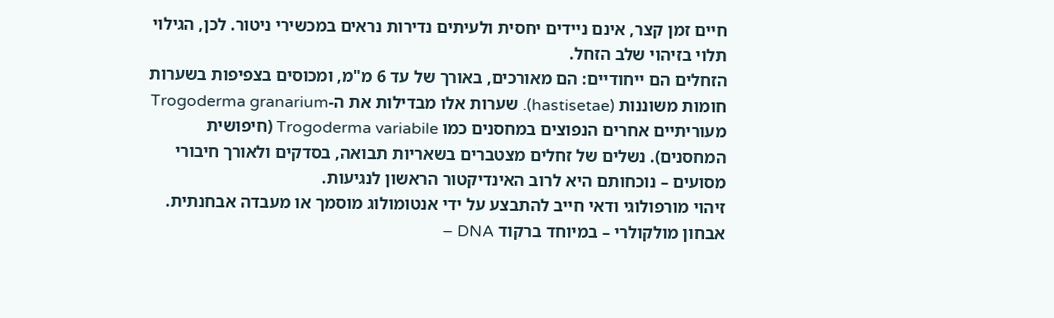חיים זמן קצר, אינם ניידים יחסית ולעיתים נדירות נראים במכשירי ניטור. לכן, הגילוי תלוי בזיהוי שלב הזחל.
הזחלים הם ייחודיים: הם מאורכים, באורך של עד 6 מ"מ, ומכוסים בצפיפות בשערות חומות משוננות (hastisetae). שערות אלו מבדילות את ה-Trogoderma granarium מעוריתיים אחרים הנפוצים במחסנים כמו Trogoderma variabile (חיפושית המחסנים). נשלים של זחלים מצטברים בשאריות תבואה, בסדקים ולאורך חיבורי מסועים – נוכחותם היא לרוב האינדיקטור הראשון לנגיעות.
זיהוי מורפולוגי ודאי חייב להתבצע על ידי אנטומולוג מוסמך או מעבדה אבחנתית. אבחון מולקולרי – במיוחד ברקוד DNA –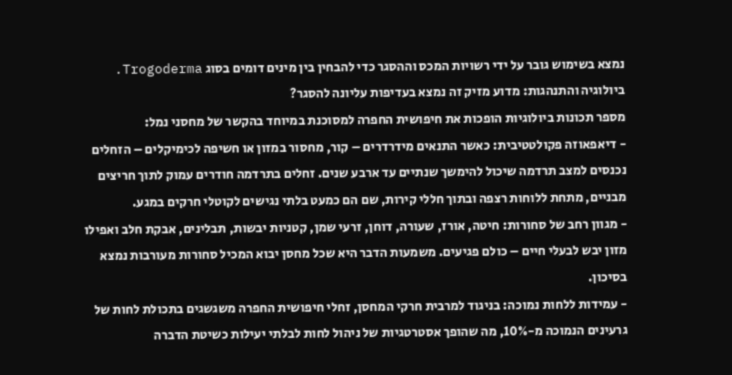נמצא בשימוש גובר על ידי רשויות המכס וההסגר כדי להבחין בין מינים דומים בסוג Trogoderma.
ביולוגיה והתנהגות: מדוע מזיק זה נמצא בעדיפות עליונה להסגר?
מספר תכונות ביולוגיות הופכות את חיפושית החפרה למסוכנת במיוחד בהקשר של מחסני נמל:
- דיאפאוזה פקולטטיבית: כאשר התנאים מידרדרים – קור, מחסור במזון או חשיפה לכימיקלים – הזחלים נכנסים למצב תרדמה שיכול להימשך שנתיים עד ארבע שנים. זחלים בתרדמה חודרים עמוק לתוך חריצים מבניים, מתחת ללוחות רצפה ובתוך חללי קירות, שם הם כמעט בלתי נגישים לקוטלי חרקים במגע.
- מגוון רחב של סחורות: חיטה, אורז, שעורה, דוחן, זרעי שמן, קטניות יבשות, תבלינים, אבקת חלב ואפילו מזון יבש לבעלי חיים – כולם פגיעים. משמעות הדבר היא שכל מחסן יבוא המכיל סחורות מעורבות נמצא בסיכון.
- עמידות ללחות נמוכה: בניגוד למרבית חרקי המחסן, זחלי חיפושית החפרה משגשגים בתכולת לחות של גרעינים הנמוכה מ-10%, מה שהופך אסטרטגיות של ניהול לחות לבלתי יעילות כשיטת הדברה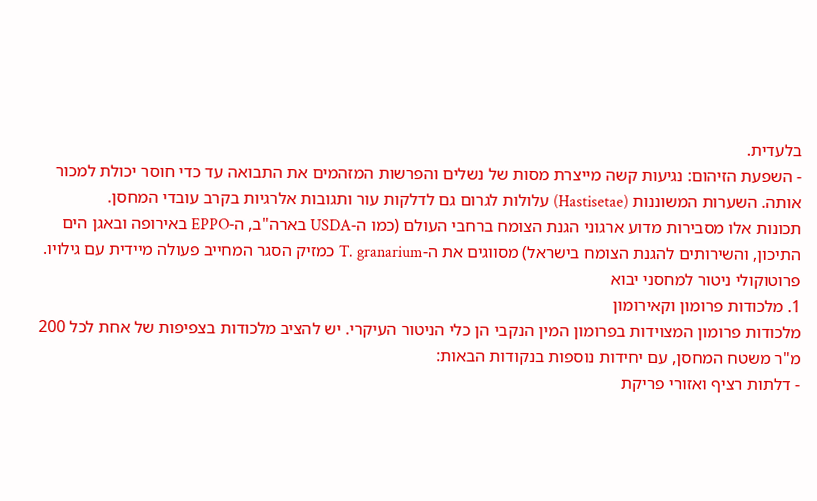בלעדית.
- השפעת הזיהום: נגיעות קשה מייצרת מסות של נשלים והפרשות המזהמים את התבואה עד כדי חוסר יכולת למכור אותה. השערות המשוננות (Hastisetae) עלולות לגרום גם לדלקות עור ותגובות אלרגיות בקרב עובדי המחסן.
תכונות אלו מסבירות מדוע ארגוני הגנת הצומח ברחבי העולם (כמו ה-USDA בארה"ב, ה-EPPO באירופה ובאגן הים התיכון, והשירותים להגנת הצומח בישראל) מסווגים את ה-T. granarium כמזיק הסגר המחייב פעולה מיידית עם גילויו.
פרוטוקולי ניטור למחסני יבוא
1. מלכודות פרומון וקאירומון
מלכודות פרומון המצוידות בפרומון המין הנקבי הן כלי הניטור העיקרי. יש להציב מלכודות בצפיפות של אחת לכל 200 מ"ר משטח המחסן, עם יחידות נוספות בנקודות הבאות:
- דלתות רציף ואזורי פריקת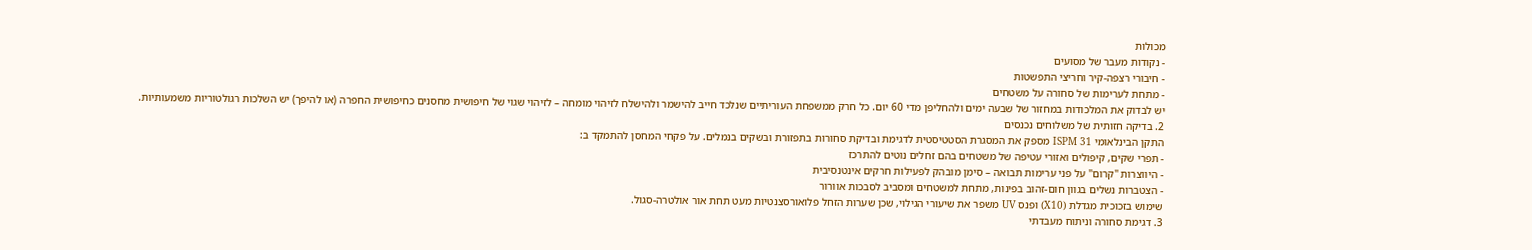מכולות
- נקודות מעבר של מסועים
- חיבורי רצפה-קיר וחריצי התפשטות
- מתחת לערימות של סחורה על משטחים
יש לבדוק את המלכודות במחזור של שבעה ימים ולהחליפן מדי 60 יום. כל חרק ממשפחת העוריתיים שנלכד חייב להישמר ולהישלח לזיהוי מומחה – לזיהוי שגוי של חיפושית מחסנים כחיפושית החפרה (או להיפך) יש השלכות רגולטוריות משמעותיות.
2. בדיקה חזותית של משלוחים נכנסים
התקן הבינלאומי ISPM 31 מספק את המסגרת הסטטיסטית לדגימת ובדיקת סחורות בתפזורת ובשקים בנמלים. על פקחי המחסן להתמקד ב:
- תפרי שקים, קיפולים ואזורי עטיפה של משטחים בהם זחלים נוטים להתרכז
- היווצרות "קרום" על פני ערימות תבואה – סימן מובהק לפעילות חרקים אינטנסיבית
- הצטברות נשלים בגוון חום-זהוב בפינות, מתחת למשטחים ומסביב לסבכות אוורור
שימוש בזכוכית מגדלת (X10) ופנס UV משפר את שיעורי הגילוי, שכן שערות הזחל פלואורסצנטיות מעט תחת אור אולטרה-סגול.
3. דגימת סחורה וניתוח מעבדתי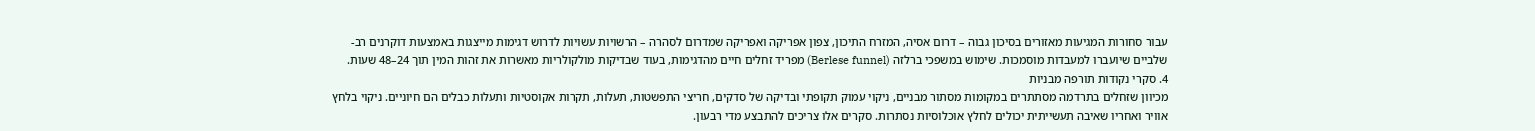עבור סחורות המגיעות מאזורים בסיכון גבוה – דרום אסיה, המזרח התיכון, צפון אפריקה ואפריקה שמדרום לסהרה – הרשויות עשויות לדרוש דגימות מייצגות באמצעות דוקרנים רב-שלביים שיועברו למעבדות מוסמכות. שימוש במשפכי ברלזה (Berlese funnel) מפריד זחלים חיים מהדגימות, בעוד שבדיקות מולקולריות מאשרות את זהות המין תוך 24–48 שעות.
4. סקרי נקודות תורפה מבניות
מכיוון שזחלים בתרדמה מסתתרים במקומות מסתור מבניים, ניקוי עמוק תקופתי ובדיקה של סדקים, חריצי התפשטות, תעלות, תקרות אקוסטיות ותעלות כבלים הם חיוניים. ניקוי בלחץ אוויר ואחריו שאיבה תעשייתית יכולים לחלץ אוכלוסיות נסתרות. סקרים אלו צריכים להתבצע מדי רבעון.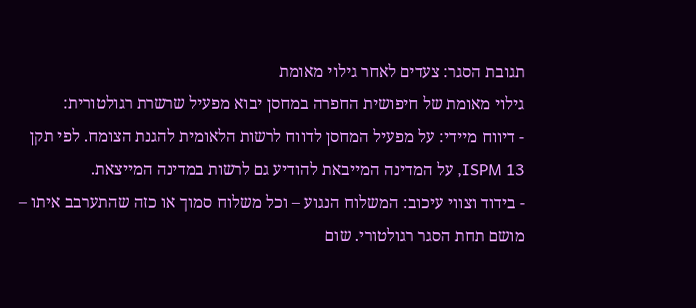תגובת הסגר: צעדים לאחר גילוי מאומת
גילוי מאומת של חיפושית החפרה במחסן יבוא מפעיל שרשרת רגולטורית:
- דיווח מיידי: על מפעיל המחסן לדווח לרשות הלאומית להגנת הצומח. לפי תקן ISPM 13, על המדינה המייבאת להודיע גם לרשות במדינה המייצאת.
- בידוד וצווי עיכוב: המשלוח הנגוע – וכל משלוח סמוך או כזה שהתערבב איתו – מושם תחת הסגר רגולטורי. שום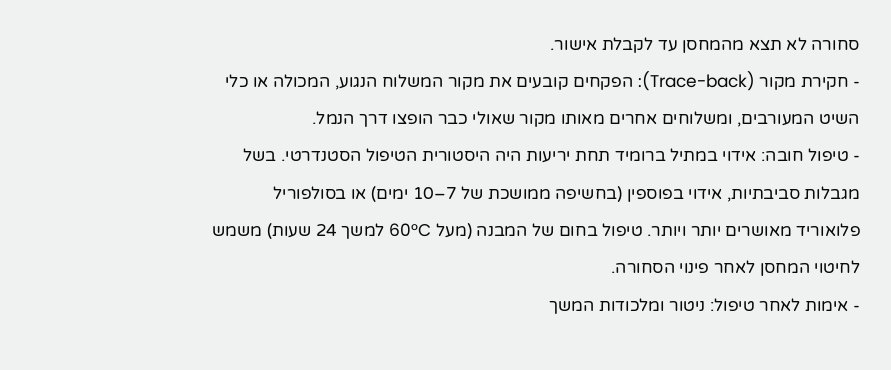סחורה לא תצא מהמחסן עד לקבלת אישור.
- חקירת מקור (Trace-back): הפקחים קובעים את מקור המשלוח הנגוע, המכולה או כלי השיט המעורבים, ומשלוחים אחרים מאותו מקור שאולי כבר הופצו דרך הנמל.
- טיפול חובה: אידוי במתיל ברומיד תחת יריעות היה היסטורית הטיפול הסטנדרטי. בשל מגבלות סביבתיות, אידוי בפוספין (בחשיפה ממושכת של 7–10 ימים) או בסולפוריל פלואוריד מאושרים יותר ויותר. טיפול בחום של המבנה (מעל 60°C למשך 24 שעות) משמש לחיטוי המחסן לאחר פינוי הסחורה.
- אימות לאחר טיפול: ניטור ומלכודות המשך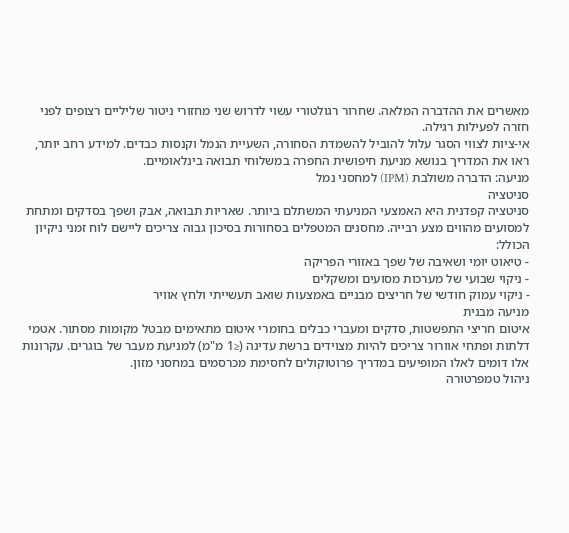מאשרים את ההדברה המלאה. שחרור רגולטורי עשוי לדרוש שני מחזורי ניטור שליליים רצופים לפני חזרה לפעילות רגילה.
אי-ציות לצווי הסגר עלול להוביל להשמדת הסחורה, השעיית הנמל וקנסות כבדים. למידע רחב יותר, ראו את המדריך בנושא מניעת חיפושית החפרה במשלוחי תבואה בינלאומיים.
מניעה: הדברה משולבת (IPM) למחסני נמל
סניטציה
סניטציה קפדנית היא האמצעי המניעתי המשתלם ביותר. שאריות תבואה, אבק ושפך בסדקים ומתחת למסועים מהווים מצע רבייה. מחסנים המטפלים בסחורות בסיכון גבוה צריכים ליישם לוח זמני ניקיון הכולל:
- טיאוט יומי ושאיבה של שפך באזורי הפריקה
- ניקוי שבועי של מערכות מסועים ומשקלים
- ניקוי עמוק חודשי של חריצים מבניים באמצעות שואב תעשייתי ולחץ אוויר
מניעה מבנית
איטום חריצי התפשטות, סדקים ומעברי כבלים בחומרי איטום מתאימים מבטל מקומות מסתור. אטמי דלתות ופתחי אוורור צריכים להיות מצוידים ברשת עדינה (≤1 מ"מ) למניעת מעבר של בוגרים. עקרונות אלו דומים לאלו המופיעים במדריך פרוטוקולים לחסימת מכרסמים במחסני מזון.
ניהול טמפרטורה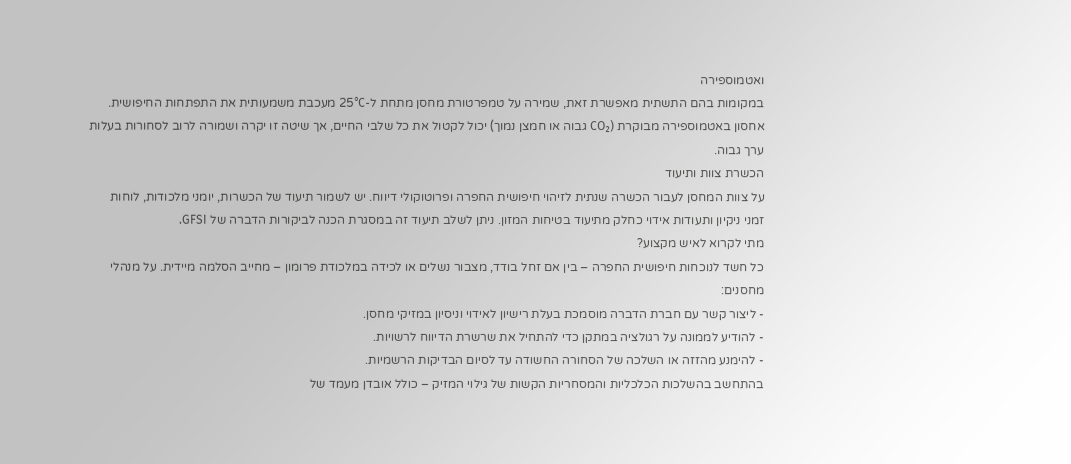ואטמוספירה
במקומות בהם התשתית מאפשרת זאת, שמירה על טמפרטורת מחסן מתחת ל-25°C מעכבת משמעותית את התפתחות החיפושית. אחסון באטמוספירה מבוקרת (CO₂ גבוה או חמצן נמוך) יכול לקטול את כל שלבי החיים, אך שיטה זו יקרה ושמורה לרוב לסחורות בעלות ערך גבוה.
הכשרת צוות ותיעוד
על צוות המחסן לעבור הכשרה שנתית לזיהוי חיפושית החפרה ופרוטוקולי דיווח. יש לשמור תיעוד של הכשרות, יומני מלכודות, לוחות זמני ניקיון ותעודות אידוי כחלק מתיעוד בטיחות המזון. ניתן לשלב תיעוד זה במסגרת הכנה לביקורות הדברה של GFSI.
מתי לקרוא לאיש מקצוע?
כל חשד לנוכחות חיפושית החפרה – בין אם זחל בודד, מצבור נשלים או לכידה במלכודת פרומון – מחייב הסלמה מיידית. על מנהלי מחסנים:
- ליצור קשר עם חברת הדברה מוסמכת בעלת רישיון לאידוי וניסיון במזיקי מחסן.
- להודיע לממונה על רגולציה במתקן כדי להתחיל את שרשרת הדיווח לרשויות.
- להימנע מהזזה או השלכה של הסחורה החשודה עד לסיום הבדיקות הרשמיות.
בהתחשב בהשלכות הכלכליות והמסחריות הקשות של גילוי המזיק – כולל אובדן מעמד של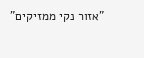"אזור נקי ממזיקים"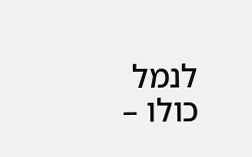לנמל כולו –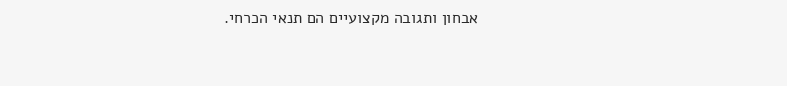אבחון ותגובה מקצועיים הם תנאי הכרחי.